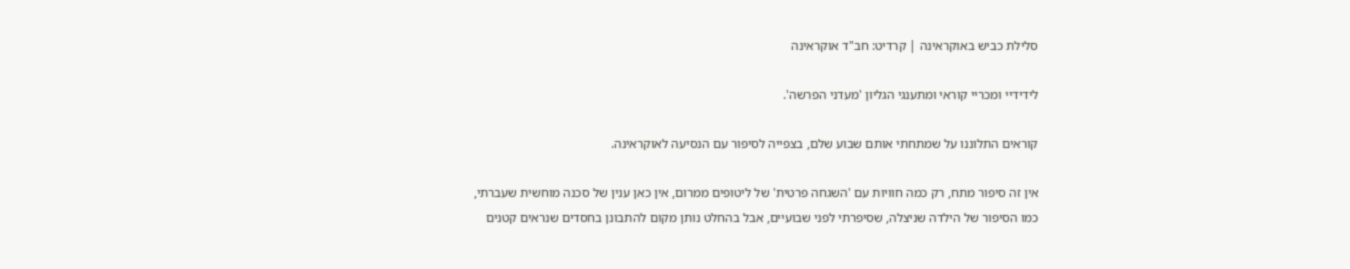סלילת כביש באוקראינה | קרדיט: חב"ד אוקראינה

לידידיי ומכריי קוראי ומתענגי הגליון 'מעדני הפרשה'.

קוראים התלוננו על שמתחתי אותם שבוע שלם, בצפייה לסיפור עם הנסיעה לאוקראינה.

אין זה סיפור מתח, רק כמה חוויות עם 'השגחה פרטית' של ליטופים ממרום, אין כאן ענין של סכנה מוחשית שעברתי, כמו הסיפור של הילדה שניצלה, שסיפרתי לפני שבועיים, אבל בהחלט נותן מקום להתבונן בחסדים שנראים קטנים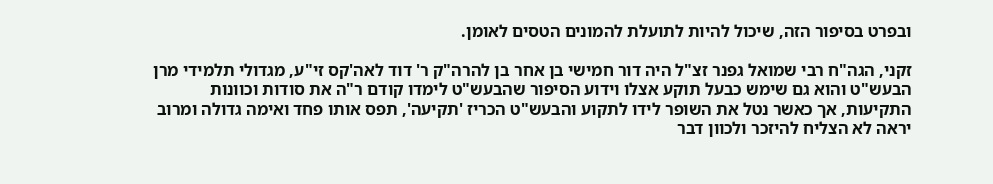ובפרט בסיפור הזה, שיכול להיות לתועלת להמונים הטסים לאומן.

זקני, הגה"ח רבי שמואל גפנר זצ"ל היה דור חמישי בן אחר בן להרה"ק ר' דוד לאה'קס זי"ע, מגדולי תלמידי מרן הבעש"ט והוא גם שימש כבעל תוקע אצלו וידוע הסיפור שהבעש"ט לימדו קודם ר"ה את סודות וכוונות התקיעות, אך כאשר נטל את השופר לידו לתקוע והבעש"ט הכריז 'תקיעה', תפס אותו פחד ואימה גדולה ומרוב יראה לא הצליח להיזכר ולכוון דבר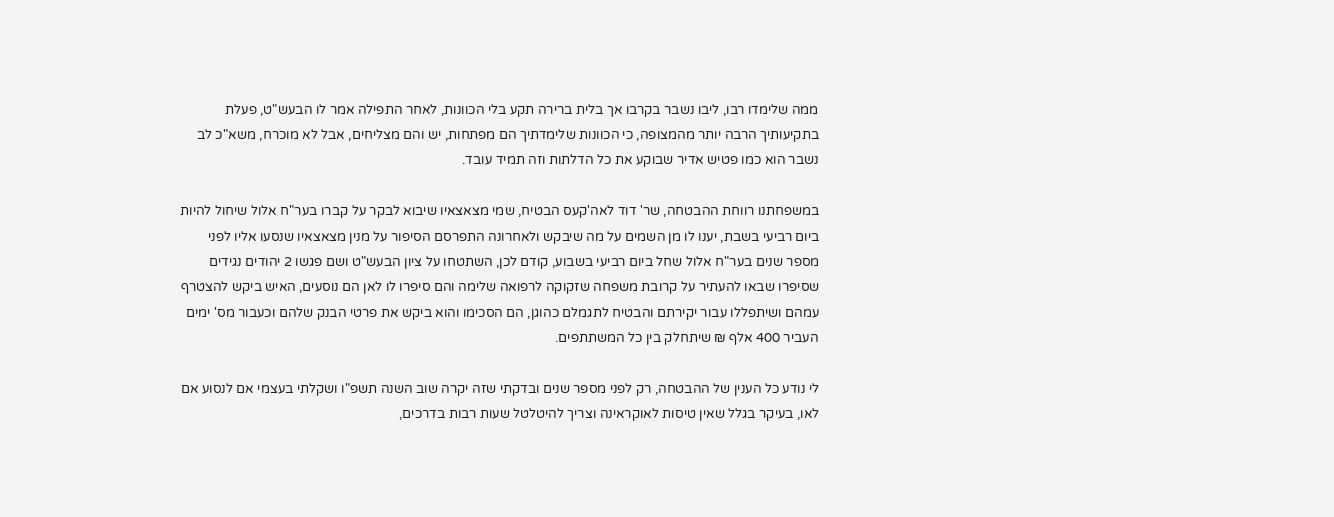ממה שלימדו רבו, ליבו נשבר בקרבו אך בלית ברירה תקע בלי הכוונות, לאחר התפילה אמר לו הבעש"ט, פעלת בתקיעותיך הרבה יותר מהמצופה, כי הכוונות שלימדתיך הם מפתחות, יש והם מצליחים, אבל לא מוכרח, משא"כ לב נשבר הוא כמו פטיש אדיר שבוקע את כל הדלתות וזה תמיד עובד.

במשפחתנו רווחת ההבטחה, שר' דוד לאה'קעס הבטיח, שמי מצאצאיו שיבוא לבקר על קברו בער"ח אלול שיחול להיות ביום רביעי בשבת, יענו לו מן השמים על מה שיבקש ולאחרונה התפרסם הסיפור על מנין מצאצאיו שנסעו אליו לפני מספר שנים בער"ח אלול שחל ביום רביעי בשבוע, קודם לכן, השתטחו על ציון הבעש"ט ושם פגשו 2 יהודים נגידים שסיפרו שבאו להעתיר על קרובת משפחה שזקוקה לרפואה שלימה והם סיפרו לו לאן הם נוסעים, האיש ביקש להצטרף עמהם ושיתפללו עבור יקירתם והבטיח לתגמלם כהוגן, הם הסכימו והוא ביקש את פרטי הבנק שלהם וכעבור מס' ימים העביר 400 אלף ₪ שיתחלק בין כל המשתתפים.

לי נודע כל הענין של ההבטחה, רק לפני מספר שנים ובדקתי שזה יקרה שוב השנה תשפ"ו ושקלתי בעצמי אם לנסוע אם לאו, בעיקר בגלל שאין טיסות לאוקראינה וצריך להיטלטל שעות רבות בדרכים,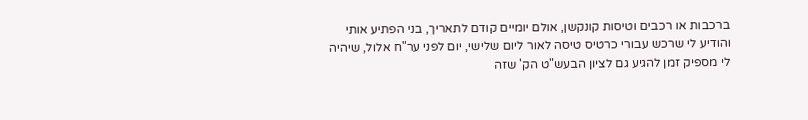ברכבות או רכבים וטיסות קונקשן, אולם יומיים קודם לתאריך, בני הפתיע אותי והודיע לי שרכש עבורי כרטיס טיסה לאור ליום שלישי, יום לפני ער"ח אלול, שיהיה לי מספיק זמן להגיע גם לציון הבעש"ט הק' שזה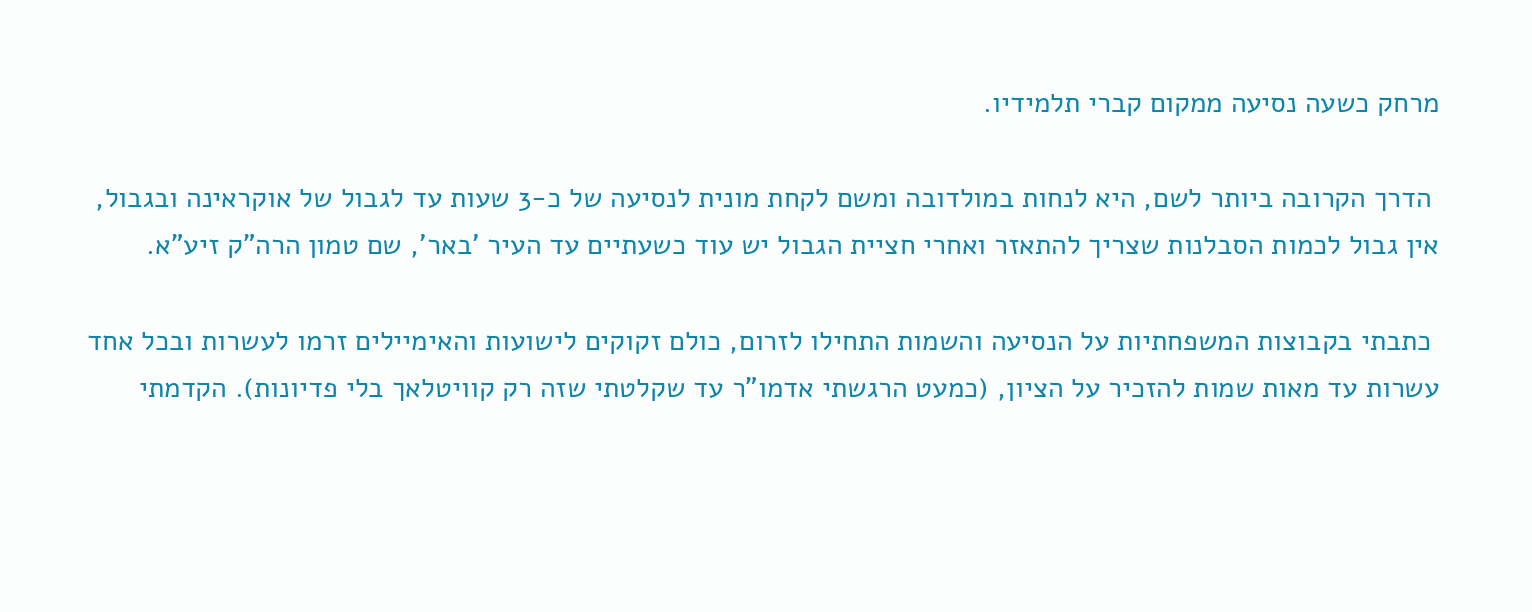מרחק כשעה נסיעה ממקום קברי תלמידיו.

 הדרך הקרובה ביותר לשם, היא לנחות במולדובה ומשם לקחת מונית לנסיעה של כ-3 שעות עד לגבול של אוקראינה ובגבול, אין גבול לכמות הסבלנות שצריך להתאזר ואחרי חציית הגבול יש עוד כשעתיים עד העיר 'באר', שם טמון הרה"ק זיע"א.

 כתבתי בקבוצות המשפחתיות על הנסיעה והשמות התחילו לזרום, כולם זקוקים לישועות והאימיילים זרמו לעשרות ובכל אחד עשרות עד מאות שמות להזכיר על הציון, (כמעט הרגשתי אדמו"ר עד שקלטתי שזה רק קוויטלאך בלי פדיונות). הקדמתי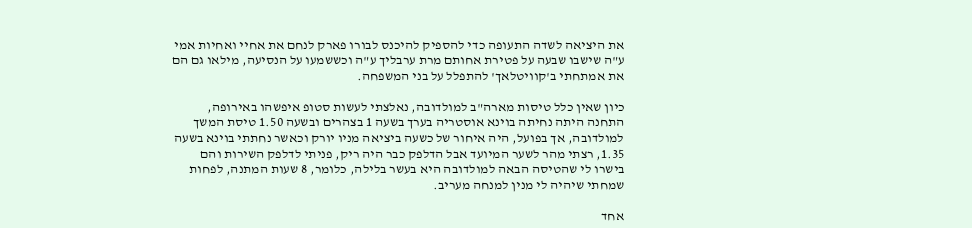את היציאה לשדה התעופה כדי להספיק להיכנס לבורו פארק לנחם את אחיי ואחיות אמי ע"ה שישבו שבעה על פטירת אחותם מרת ערבליך ע"ה וכששמעו על הנסיעה, מילאו גם הם את אמתחתי ב'קוויטלאך' להתפלל על בני המשפחה.

כיון שאין כלל טיסות מארה"ב למולדובה, נאלצתי לעשות סטופ איפשהו באירופה, התחנה היתה נחיתה בוינא אוסטריה בערך בשעה 1 בצהרים ובשעה 1.50 טיסת המשך למולדובה, אך בפועל, היה איחור של כשעה ביציאה מניו יורק וכאשר נחתתי בוינא בשעה 1.35, רצתי מהר לשער המיועד אבל הדלפק כבר היה ריק, פניתי לדלפק השירות והם בישרו לי שהטיסה הבאה למולדובה היא בעשר בלילה, כלומר, 8 שעות המתנה, לפחות שמחתי שיהיה לי מנין למנחה מעריב.

אחד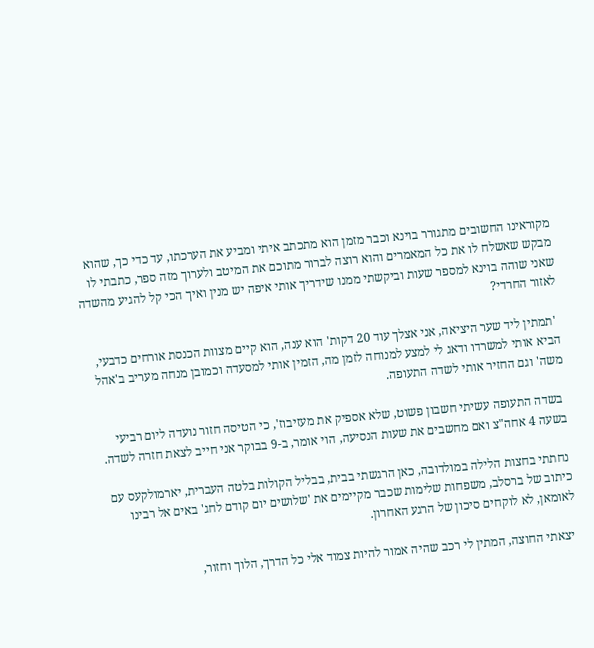מקוראינו החשובים מתגורר בוינא וכבר מזמן הוא מתכתב איתי ומביע את הערכתו, עד כדי כך, שהוא מבקש שאשלח לו את כל המאמרים והוא רוצה לברור מתוכם את המיטב ולערוך מזה ספר, כתבתי לו שאני שוהה בוינא למספר שעות וביקשתי ממנו שידריך אותי איפה יש מנין ואיך הכי קל להגיע מהשדה לאזור החרדי?

 'תמתין ליד שער היציאה, אני אצלך עוד 20 דקות' הוא ענה, הוא קיים מצוות הכנסת אורחים כדבעי, הביא אותי למשרדו ודאג לי למצע למנוחה לזמן מה, הזמין אותי למסעדה וכמובן מנחה מעריב ב'אהל משה' וגם החזיר אותי לשדה התעופה.

 בשדה התעופה עשיתי חשבון פשוט, שלא אספיק את מעזיבוז', כי הטיסה חזור נועדה ליום רביעי בשעה 4 אחה"צ ואם מחשבים את שעות הנסיעה, הוי אומר, ב-9 בבוקר אני חייב לצאת חזרה לשדה.

 נחתתי בחצות הלילה במולדובה, כאן הרגשתי בבית, בבליל הקולות בלטה העברית, יארמולקעס עם כיתוב של ברסלב, משפחות שלימות שכבר מקיימים את 'שלושים יום קודם לחג' באים אל רבינו לאומאן, לא לוקחים סיכון של הרגע האחרון.

 יצאתי החוצה, המתין לי רכב שהיה אמור להיות צמוד אלי כל הדרך, הלוך וחזור,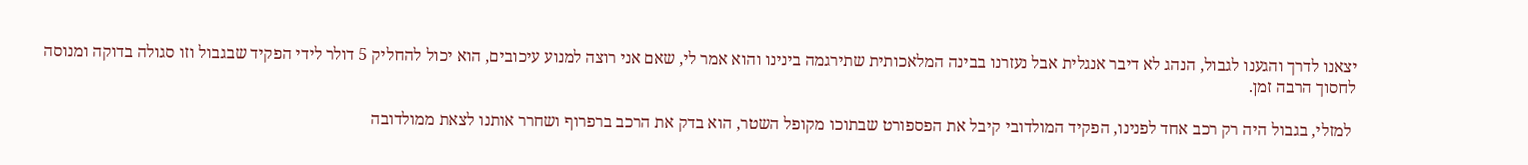יצאנו לדרך והגענו לגבול, הנהג לא דיבר אנגלית אבל נעזרנו בבינה המלאכותית שתירגמה בינינו והוא אמר לי, שאם אני רוצה למנוע עיכובים, הוא יכול להחליק 5 דולר לידי הפקיד שבגבול וזו סגולה בדוקה ומנוסה לחסוך הרבה זמן.

 למזלי, בגבול היה רק רכב אחד לפנינו, הפקיד המולדובי קיבל את הפספורט שבתוכו מקופל השטר, הוא בדק את הרכב ברפרוף ושחרר אותנו לצאת ממולדובה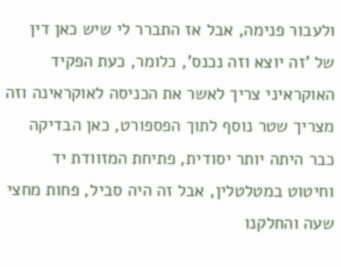ולעבור פנימה, אבל אז התברר לי שיש כאן דין של 'זה יוצא וזה נכנס', כלומר, כעת הפקיד האוקראיני צריך לאשר את הכניסה לאוקראינה וזה מצריך שטר נוסף לתוך הפספורט, כאן הבדיקה כבר היתה יותר יסודית, פתיחת המזוודת יד וחיטוט במטלטלין, אבל זה היה סביל, פחות מחצי שעה והחלקנו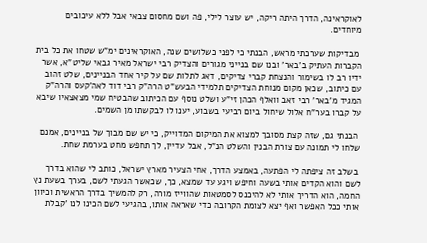לאוקראינה, הדרך היתה ריקה, יש עוצר לילי, פה ושם מחסום צבאי אבל ללא עיכובים מיוחדים.

 מבדיקות שערכתי מראש, הבנתי כי לפני כשלושים שנה, האוקראינים ימ"ש שטחו את כל בית הקברות העתיק ב'באר' ובנו שם בנייני מגורים והצדיק רבי ישראל מאיר גבאי שליט"א, אשר ידיו רב לו בשימור והנצחת קברי צדיקים, דאג לתלות שם על קיר אחד הבניינים, שלט זהוב עם כיתוב, שכאן מקום מנוחת הצדיקים תלמידי הבעש"ט הרה"ק רבי דוד לאה'קעס והרה"ק המגיד מ'באר' רבי זאב וואלף הכהן זי"ע ושלט נוסף עם הכיתוב שהבטיח שמי מצאצאיו שיבא על קברו בער"ח אלול שיחול ביום רביעי בשבוע, יענו לו לבקשתו מן השמים.

 הבנתי גם, שזה קצת מסובך למצוא את המיקום המדוייק, כי יש שם מבוך של בניינים, אמנם שלחו לי תמונה עם צורת הבנין והשלט הנ"ל, אבל עדיין, לך תחפש מחט בערמת שחת.

 בשלב זה ציפתה לי הפתעה, באמצע הדרך, אחי הצעיר מארץ ישראל, כותב לי שהוא בדרך לשם והוא הקדים אותי בשעה וחיפש ויגע עד שמצא, כך, שכאשר הגעתי לשם, בערך בשעת נץ החמה, הוא הדריך אותי לא להיכנס לסמטאות שהווייז מורה, רק להמשיך בדרך הראשית וכיוון אותי ככל האפשר ואף יצא לצומת הקרובה כדי שאראה אותו, בהגיעי לשם הכינו לנו 'קבלת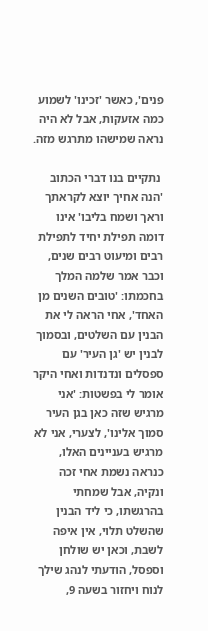פנים', כאשר 'זכינו' לשמוע כמה אזעקות, אבל לא היה נראה שמישהו מתרגש מזה.

 נתקיים בנו דברי הכתוב 'הנה אחיך יוצא לקראתך וראך ושמח בליבו' אינו דומה תפילת יחיד לתפילת רבים ומיעוט רבים שנים, וכבר אמר שלמה המלך בחכמתו: 'טובים השנים מן האחד', אחי הראה לי את הבנין עם השלטים, ובסמוך לבנין יש 'גן העיר' עם ספסלים ונדנדות ואחי היקר אומר לי בפשטות: 'אני מרגיש שזה כאן בגן העיר סמוך אלינו', לצערי, אני לא מרגיש בעניינים האלו, כנראה נשמת אחי זכה ונקיה, אבל שמחתי בהרגשתו, כי ליד הבנין שהשלט תלוי, אין איפה לשבת, וכאן יש שולחן וספסל, הודעתי לנהג שילך לנוח ויחזור בשעה 9,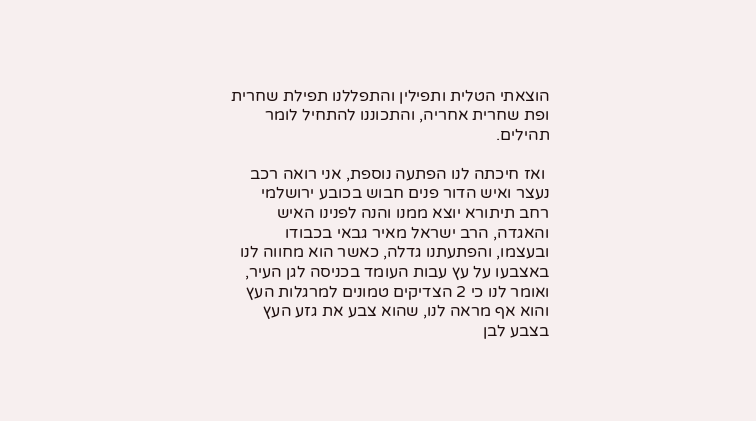הוצאתי הטלית ותפילין והתפללנו תפילת שחרית ופת שחרית אחריה, והתכוננו להתחיל לומר תהילים.

 ואז חיכתה לנו הפתעה נוספת, אני רואה רכב נעצר ואיש הדור פנים חבוש בכובע ירושלמי רחב תיתורא יוצא ממנו והנה לפנינו האיש והאגדה, הרב ישראל מאיר גבאי בכבודו ובעצמו, והפתעתנו גדלה, כאשר הוא מחווה לנו באצבעו על עץ עבות העומד בכניסה לגן העיר, ואומר לנו כי 2 הצדיקים טמונים למרגלות העץ והוא אף מראה לנו, שהוא צבע את גזע העץ בצבע לבן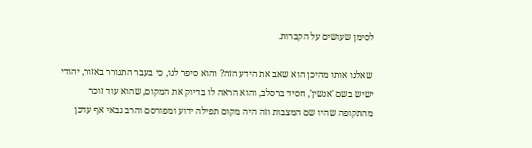לסימן שעושים על הקברות.

 שאלנו אותו מהיכן הוא שאב את הידע הזה? והוא סיפר לנו, כי בעבר התגורר באזור, יהודי ישיש בשם 'אנשין', חסיד ברסלב, והוא הראה לו בדיוק את המקום, שהוא עוד זוכר מהתקופה שהיו שם המצבות וזה היה מקום תפילה ידוע ומפורסם והרב גבאי אף עדכן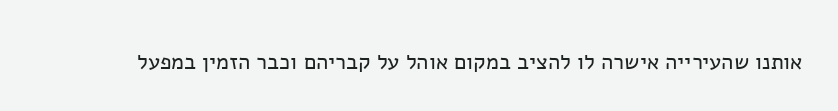אותנו שהעירייה אישרה לו להציב במקום אוהל על קבריהם וכבר הזמין במפעל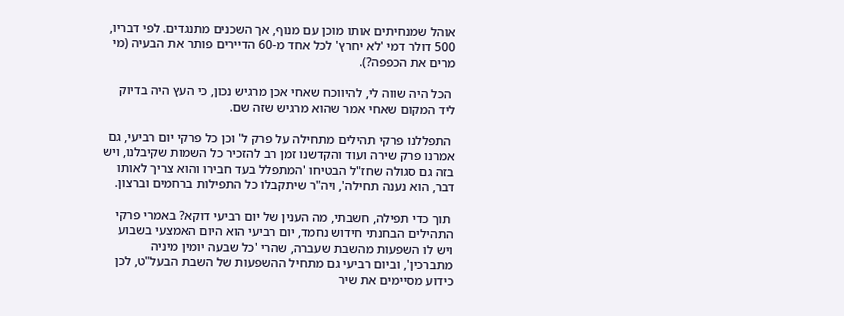אוהל שמנחיתים אותו מוכן עם מנוף, אך השכנים מתנגדים. לפי דבריו, 500 דולר דמי 'לא יחרץ' לכל אחד מ-60 הדיירים פותר את הבעיה (מי מרים את הכפפה?).

 הכל היה שווה לי, להיווכח שאחי אכן מרגיש נכון, כי העץ היה בדיוק ליד המקום שאחי אמר שהוא מרגיש שזה שם.

 התפללנו פרקי תהילים מתחילה על פרק ל' וכן כל פרקי יום רביעי, גם אמרנו פרק שירה ועוד והקדשנו זמן רב להזכיר כל השמות שקיבלנו, ויש בזה גם סגולה שחז"ל הבטיחו 'המתפלל בעד חבירו והוא צריך לאותו דבר, הוא נענה תחילה', ויה"ר שיתקבלו כל התפילות ברחמים וברצון.

 תוך כדי תפילה, חשבתי, מה הענין של יום רביעי דוקא? באמרי פרקי התהילים הבחנתי חידוש נחמד, יום רביעי הוא היום האמצעי בשבוע ויש לו השפעות מהשבת שעברה, שהרי 'כל שבעה יומין מיניה מתברכין', וביום רביעי גם מתחיל ההשפעות של השבת הבעל"ט, לכן כידוע מסיימים את שיר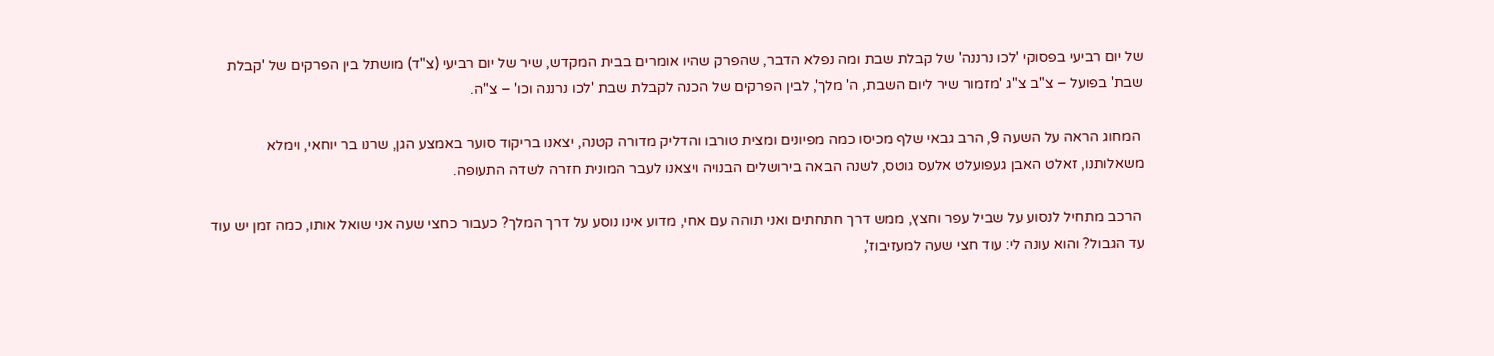של יום רביעי בפסוקי 'לכו נרננה' של קבלת שבת ומה נפלא הדבר, שהפרק שהיו אומרים בבית המקדש, שיר של יום רביעי (צ"ד) מושתל בין הפרקים של 'קבלת שבת' בפועל – צ"ב צ"ג 'מזמור שיר ליום השבת, ה' מלך', לבין הפרקים של הכנה לקבלת שבת 'לכו נרננה וכו' – צ"ה.

 המחוג הראה על השעה 9, הרב גבאי שלף מכיסו כמה מפיונים ומצית טורבו והדליק מדורה קטנה, יצאנו בריקוד סוער באמצע הגן, שרנו בר יוחאי, וימלא משאלותנו, זאלט האבן געפועלט אלעס גוטס, לשנה הבאה בירושלים הבנויה ויצאנו לעבר המונית חזרה לשדה התעופה.

 הרכב מתחיל לנסוע על שביל עפר וחצץ, ממש דרך חתחתים ואני תוהה עם אחי, מדוע אינו נוסע על דרך המלך? כעבור כחצי שעה אני שואל אותו, כמה זמן יש עוד עד הגבול? והוא עונה לי: עוד חצי שעה למעזיבוז',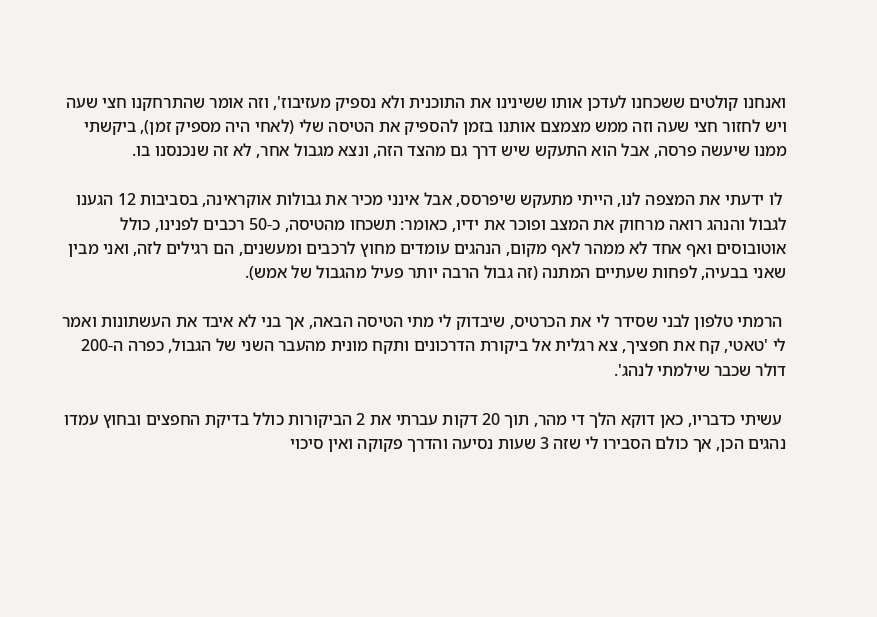ואנחנו קולטים ששכחנו לעדכן אותו ששינינו את התוכנית ולא נספיק מעזיבוז', וזה אומר שהתרחקנו חצי שעה ויש לחזור חצי שעה וזה ממש מצמצם אותנו בזמן להספיק את הטיסה שלי (לאחי היה מספיק זמן), ביקשתי ממנו שיעשה פרסה, אבל הוא התעקש שיש דרך גם מהצד הזה, ונצא מגבול אחר, לא זה שנכנסנו בו.

 לו ידעתי את המצפה לנו, הייתי מתעקש שיפרסס, אבל אינני מכיר את גבולות אוקראינה, בסביבות 12 הגענו לגבול והנהג רואה מרחוק את המצב ופוכר את ידיו, כאומר: תשכחו מהטיסה, כ-50 רכבים לפנינו, כולל אוטובוסים ואף אחד לא ממהר לאף מקום, הנהגים עומדים מחוץ לרכבים ומעשנים, הם רגילים לזה, ואני מבין שאני בבעיה, לפחות שעתיים המתנה (זה גבול הרבה יותר פעיל מהגבול של אמש).

 הרמתי טלפון לבני שסידר לי את הכרטיס, שיבדוק לי מתי הטיסה הבאה, אך בני לא איבד את העשתונות ואמר לי 'טאטי, קח את חפציך, צא רגלית אל ביקורת הדרכונים ותקח מונית מהעבר השני של הגבול, כפרה ה-200 דולר שכבר שילמתי לנהג'.

 עשיתי כדבריו, כאן דוקא הלך די מהר, תוך 20 דקות עברתי את 2 הביקורות כולל בדיקת החפצים ובחוץ עמדו נהגים הכן, אך כולם הסבירו לי שזה 3 שעות נסיעה והדרך פקוקה ואין סיכוי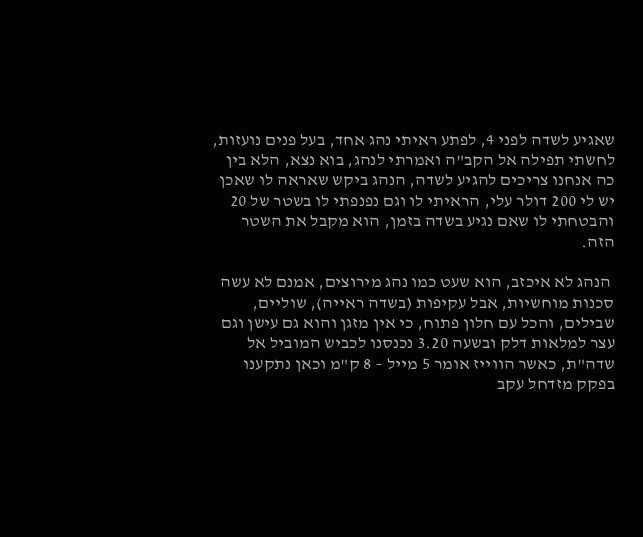שאגיע לשדה לפני 4, לפתע ראיתי נהג אחד, בעל פנים נועזות, לחשתי תפילה אל הקב"ה ואמרתי לנהג, בוא נצא, הלא בין כה אנחנו צריכים להגיע לשדה, הנהג ביקש שאראה לו שאכן יש לי 200 דולר עלי, הראיתי לו וגם נפנפתי לו בשטר של 20 והבטחתי לו שאם נגיע בשדה בזמן, הוא מקבל את השטר הזה.

 הנהג לא איכזב, הוא שעט כמו נהג מירוצים, אמנם לא עשה סכנות מוחשיות, אבל עקיפות (בשדה ראייה), שוליים, שבילים, והכל עם חלון פתוח, כי אין מזגן והוא גם עישן וגם עצר למלאות דלק ובשעה 3.20 נכנסנו לכביש המוביל אל שדה"ת, כאשר הווייז אומר 5 מייל – 8 ק"מ וכאן נתקענו בפקק מזדחל עקב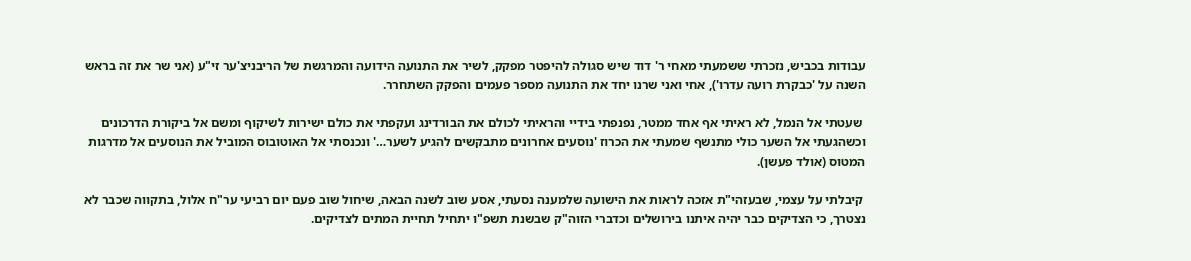עבודות בכביש, נזכרתי ששמעתי מאחי ר' דוד שיש סגולה להיפטר מפקק, לשיר את התנועה הידועה והמרגשת של הריבניצ'ער זי"ע (אני שר את זה בראש השנה על 'כבקרת רועה עדרו'), אחי ואני שרנו יחד את התנועה מספר פעמים והפקק השתחרר.

 שעטתי אל הנמל, לא ראיתי אף אחד ממטר, נפנפתי בידיי והראיתי לכולם את הבורדינג ועקפתי את כולם ישירות לשיקוף ומשם אל ביקורת הדרכונים וכשהגעתי אל השער כולי מתנשף שמעתי את הכרוז 'נוסעים אחרונים מתבקשים להגיע לשער…' ונכנסתי אל האוטובוס המוביל את הנוסעים אל מדרגות המטוס (אולד פעשן).

 קיבלתי על עצמי, שבעזהי"ת אזכה לראות את הישועה שלמענה נסעתי, אסע שוב לשנה הבאה, שיחול שוב פעם יום רביעי ער"ח אלול, בתקווה שכבר לא נצטרך, כי הצדיקים כבר יהיה איתנו בירושלים וכדברי הזוה"ק שבשנת תשפ"ו יתחיל תחיית המתים לצדיקים.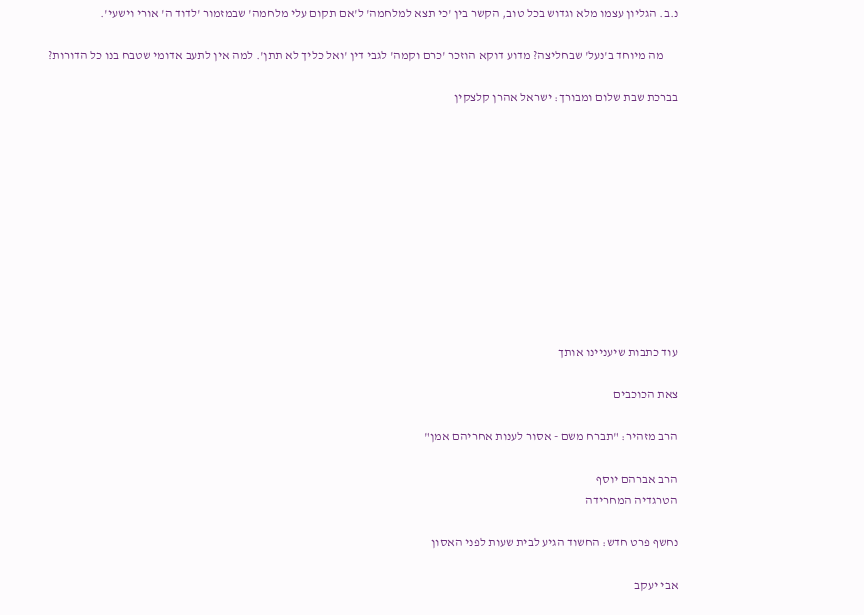נ.ב. הגליון עצמו מלא וגדוש בכל טוב, הקשר בין 'כי תצא למלחמה' ל'אם תקום עלי מלחמה' שבמזמור 'לדוד ה' אורי וישעי'.

      מה מיוחד ב'נעל' שבחליצה? מדוע דוקא הוזכר 'כרם וקמה' לגבי דין 'ואל כליך לא תתן'. למה אין לתעב אדומי שטבח בנו כל הדורות?

בברכת שבת שלום ומבורך: ישראל אהרן קלצקין











עוד כתבות שיעניינו אותך

צאת הכוכבים

הרב מזהיר: "תברח משם - אסור לענות אחריהם אמן"

הרב אברהם יוסף
הטרגדיה המחרידה

נחשף פרט חדש: החשוד הגיע לבית שעות לפני האסון

אבי יעקב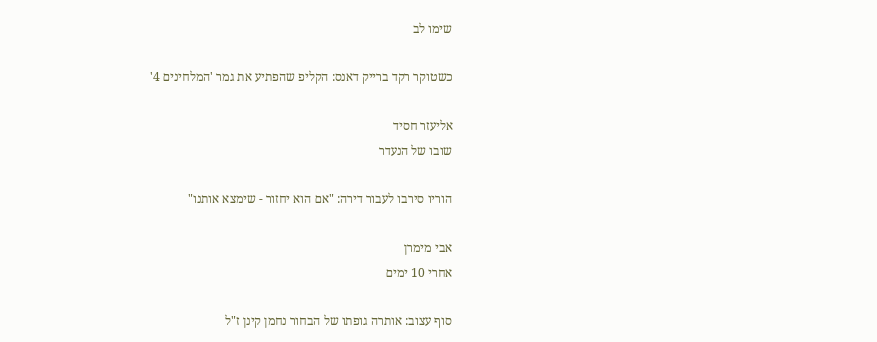שימו לב

כשטוקר רקד ברייק דאנס: הקליפ שהפתיע את גמר 'המלחינים 4'

אליעזר חסיד
שובו של הנעדר

הוריו סירבו לעבור דירה: "אם הוא יחזור - שימצא אותנו"

אבי מימרן
אחרי 10 ימים

סוף עצוב: אותרה גופתו של הבחור נחמן קינן ז"ל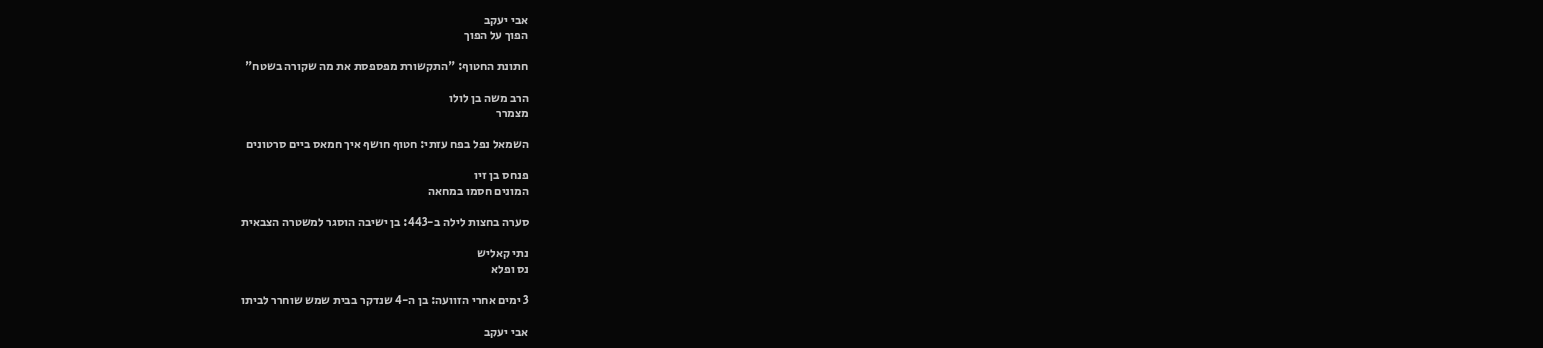אבי יעקב
הפוך על הפוך

חתונת החטוף: "התקשורת מפספסת את מה שקורה בשטח"

הרב משה בן לולו
מצמרר

השמאל נפל בפח עזתי: חטוף חושף איך חמאס ביים סרטונים

פנחס בן זיו
המונים חסמו במחאה

סערה בחצות לילה ב-443: בן ישיבה הוסגר למשטרה הצבאית

נתי קאליש
נס ופלא

3 ימים אחרי הזוועה: בן ה-4 שנדקר בבית שמש שוחרר לביתו

אבי יעקב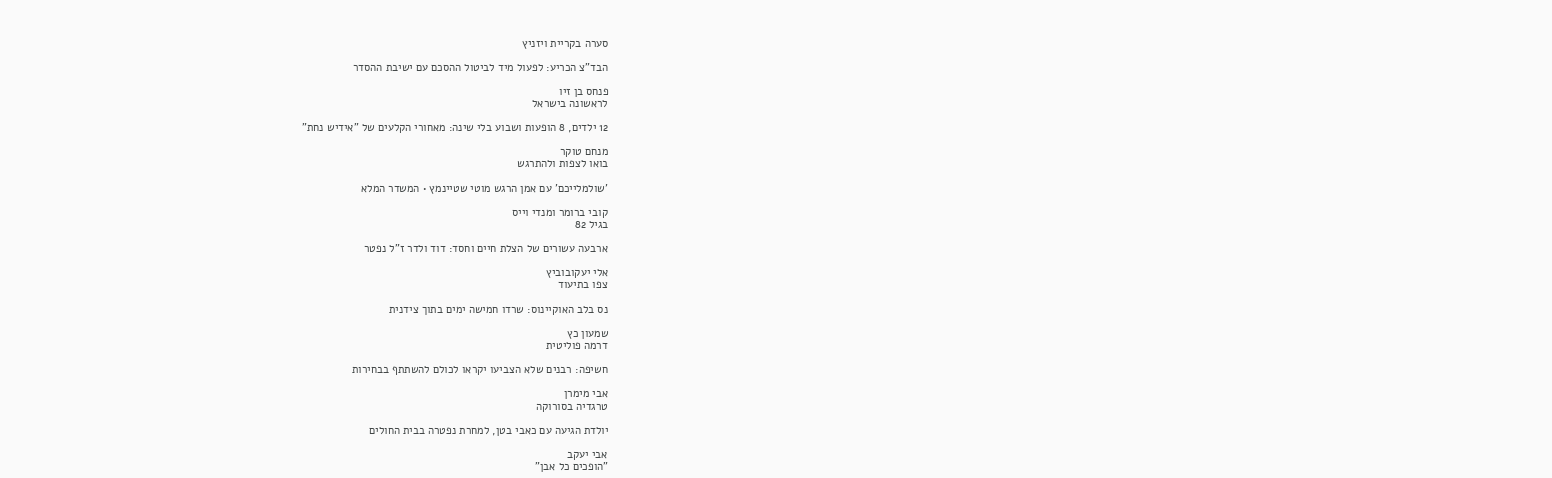סערה בקריית ויזניץ

הבד"צ הכריע: לפעול מיד לביטול ההסכם עם ישיבת ההסדר

פנחס בן זיו
לראשונה בישראל

12 ילדים, 8 הופעות ושבוע בלי שינה: מאחורי הקלעים של "אידיש נחת"

מנחם טוקר
בואו לצפות ולהתרגש

'שולמלייכם' עם אמן הרגש מוטי שטיינמץ • המשדר המלא

קובי ברומר ומנדי וייס
בגיל 82

ארבעה עשורים של הצלת חיים וחסד: דוד ולדר ז"ל נפטר

אלי יעקובוביץ
צפו בתיעוד

נס בלב האוקיינוס: שרדו חמישה ימים בתוך צידנית

שמעון כץ
דרמה פוליטית

חשיפה: רבנים שלא הצביעו יקראו לכולם להשתתף בבחירות

אבי מימרן
טרגדיה בסורוקה

יולדת הגיעה עם כאבי בטן, למחרת נפטרה בבית החולים

אבי יעקב
"הופכים כל אבן"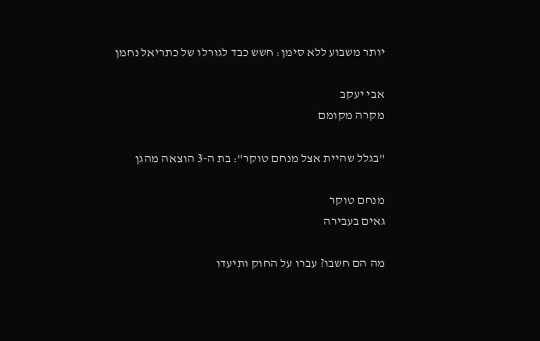יותר משבוע ללא סימן: חשש כבד לגורלו של כתריאל נחמן

אבי יעקב
מקרה מקומם

"בגלל שהיית אצל מנחם טוקר": בת ה-3 הוצאה מהגן

מנחם טוקר
גאים בעבירה

מה הם חשבו? עברו על החוק ותיעדו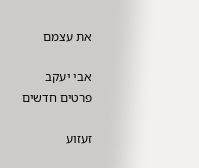את עצמם

אבי יעקב
פרטים חדשים

זעזוע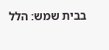בבית שמש: הלל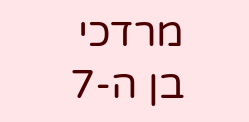מרדכי בן ה-7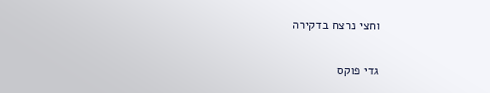וחצי נרצח בדקירה

גדי פוקס